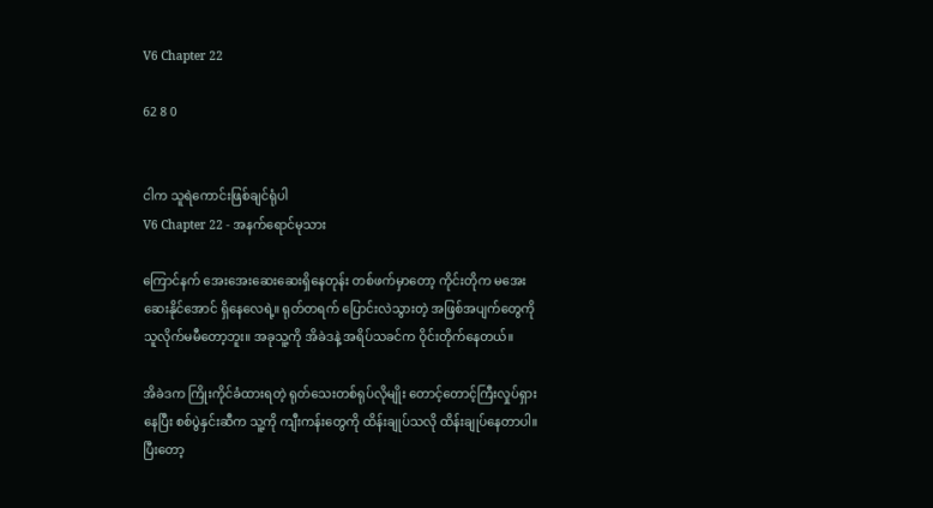V6 Chapter 22

62 8 0


ငါက သူရဲကောင်းဖြစ်ချင်ရုံပါ
V6 Chapter 22 - အနက်ရောင်မုသား

ကြောင်နက် အေးအေးဆေးဆေးရှိနေတုန်း တစ်ဖက်မှာတော့ ကိုင်းတိုက မအေးဆေးနိုင်အောင် ရှိနေလေရဲ့။ ရုတ်တရက် ပြောင်းလဲသွားတဲ့ အဖြစ်အပျက်တွေကို သူလိုက်မမီတော့ဘူး။ အခုသူ့ကို အိခဲဒနဲ့ အရိပ်သခင်က ဝိုင်းတိုက်နေတယ်။

အိခဲဒက ကြိုးကိုင်ခံထားရတဲ့ ရုတ်သေးတစ်ရုပ်လိုမျိုး တောင့်တောင့်ကြီးလှုပ်ရှားနေပြီး စစ်ပွဲနှင်းဆီက သူ့ကို ကျီးကန်းတွေကို ထိန်းချုပ်သလို ထိန်းချုပ်နေတာပါ။ ပြီးတော့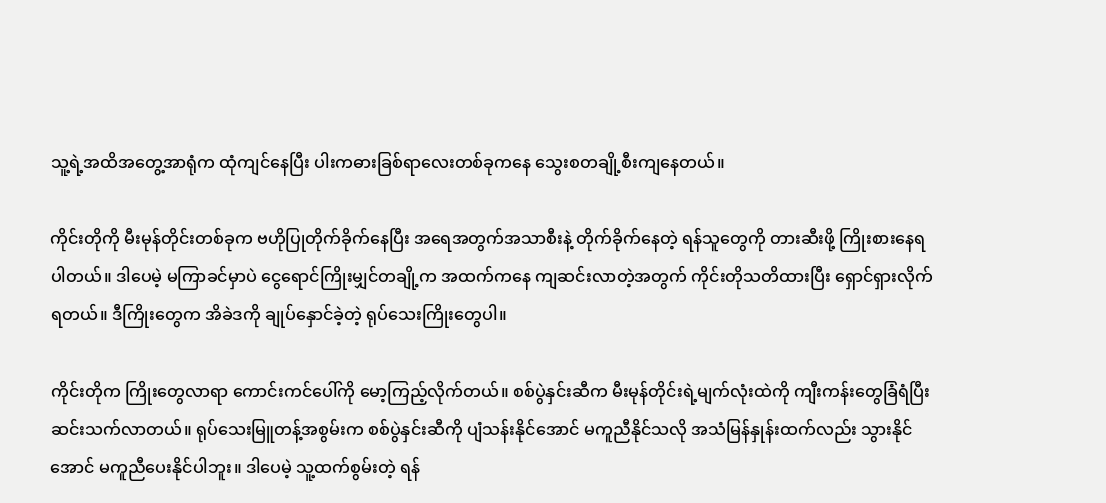သူ့ရဲ့အထိအတွေ့အာရုံက ထုံကျင်နေပြီး ပါးကဓားခြစ်ရာလေးတစ်ခုကနေ သွေးစတချို့စီးကျနေတယ်။

ကိုင်းတိုကို မီးမုန်တိုင်းတစ်ခုက ဗဟိုပြုတိုက်ခိုက်နေပြီး အရေအတွက်အသာစီးနဲ့ တိုက်ခိုက်နေတဲ့ ရန်သူတွေကို တားဆီးဖို့ ကြိုးစားနေရပါတယ်။ ဒါပေမဲ့ မကြာခင်မှာပဲ ငွေရောင်ကြိုးမျှင်တချို့က အထက်ကနေ ကျဆင်းလာတဲ့အတွက် ကိုင်းတိုသတိထားပြီး ရှောင်ရှားလိုက်ရတယ်။ ဒီကြိုးတွေက အိခဲဒကို ချုပ်နှောင်ခဲ့တဲ့ ရုပ်သေးကြိုးတွေပါ။

ကိုင်းတိုက ကြိုးတွေလာရာ ကောင်းကင်ပေါ်ကို မော့ကြည့်လိုက်တယ်။ စစ်ပွဲနှင်းဆီက မီးမုန်တိုင်းရဲ့မျက်လုံးထဲကို ကျီးကန်းတွေခြံရံပြီး ဆင်းသက်လာတယ်။ ရုပ်သေးမြူတန့်အစွမ်းက စစ်ပွဲနှင်းဆီကို ပျံသန်းနိုင်အောင် မကူညီနိုင်သလို အသံမြန်နှုန်းထက်လည်း သွားနိုင်အောင် မကူညီပေးနိုင်ပါဘူး။ ဒါပေမဲ့ သူ့ထက်စွမ်းတဲ့ ရန်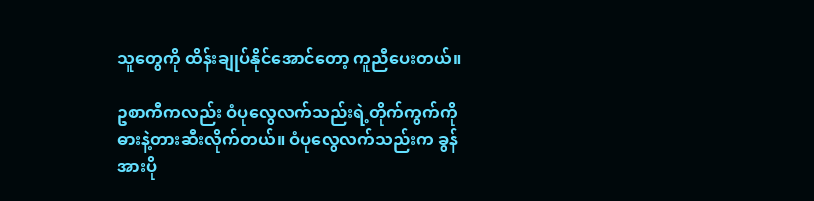သူတွေကို ထိန်းချုပ်နိုင်အောင်တော့ ကူညီပေးတယ်။

ဥစာကီကလည်း ဝံပုလွေလက်သည်းရဲ့တိုက်ကွက်ကို ဓားနဲ့တားဆီးလိုက်တယ်။ ဝံပုလွေလက်သည်းက ခွန်အားပို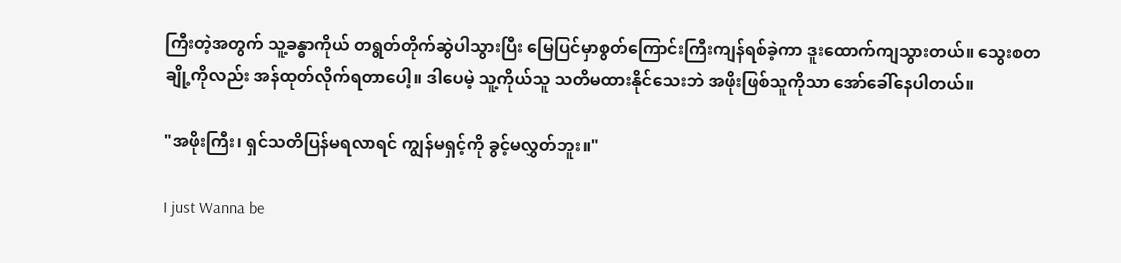ကြီးတဲ့အတွက် သူ့ခန္ဓာကိုယ် တရွတ်တိုက်ဆွဲပါသွားပြီး မြေပြင်မှာစွတ်ကြောင်းကြီးကျန်ရစ်ခဲ့ကာ ဒူးထောက်ကျသွားတယ်။ သွေးစတချို့ကိုလည်း အန်ထုတ်လိုက်ရတာပေါ့။ ဒါပေမဲ့ သူ့ကိုယ်သူ သတိမထားနိုင်သေးဘဲ အဖိုးဖြစ်သူကိုသာ အော်ခေါ်နေပါတယ်။

"အဖိုးကြီး၊ ရှင်သတိပြန်မရလာရင် ကျွန်မရှင့်ကို ခွင့်မလွှတ်ဘူး။"

I just Wanna be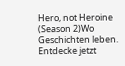Hero, not Heroine (Season 2)Wo Geschichten leben. Entdecke jetzt